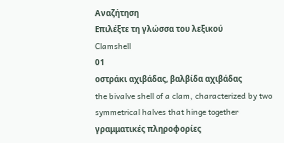Αναζήτηση
Επιλέξτε τη γλώσσα του λεξικού
Clamshell
01
οστράκι αχιβάδας, βαλβίδα αχιβάδας
the bivalve shell of a clam, characterized by two symmetrical halves that hinge together
γραμματικές πληροφορίες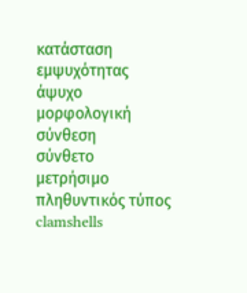κατάσταση εμψυχότητας
άψυχο
μορφολογική σύνθεση
σύνθετο
μετρήσιμο
πληθυντικός τύπος
clamshells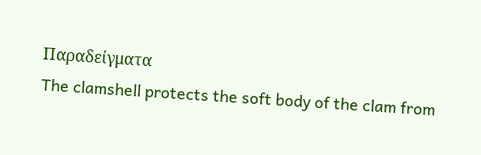Παραδείγματα
The clamshell protects the soft body of the clam from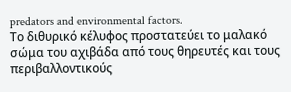predators and environmental factors.
Το διθυρικό κέλυφος προστατεύει το μαλακό σώμα του αχιβάδα από τους θηρευτές και τους περιβαλλοντικούς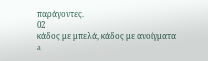παράγοντες.
02
κάδος με μπελά, κάδος με ανοίγματα
a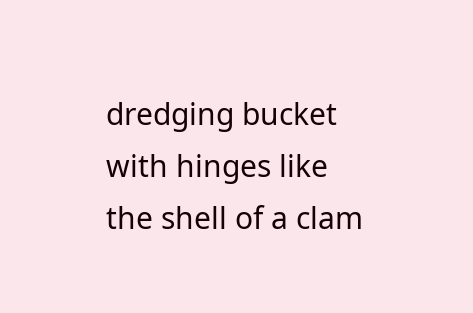dredging bucket with hinges like the shell of a clam